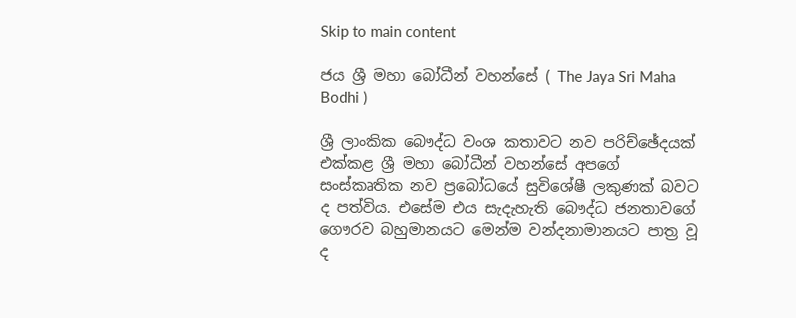Skip to main content

ජය ශ්‍රී මහා බෝධීන් වහන්සේ ( The Jaya Sri Maha Bodhi )

ශ්‍රී ලාංකික බෞද්ධ වංශ කතාවට නව පරිච්ඡේදයක් එක්කළ ශ්‍රී මහා බෝධීන් වහන්සේ අපගේ සංස්කෘතික නව ප්‍රබෝධයේ සුවිශේෂී ලකුණක් බවට ද පත්විය. එසේම එය සැදැහැති බෞද්ධ ජනතාවගේ ගෞරව බහුමානයට මෙන්ම වන්දනාමානයට පාත්‍ර වූ ද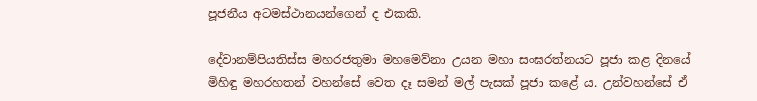පූජනීය අටමස්ථානයන්ගෙන් ද එකකි.

දේවානම්පියතිස්ස මහරජතුමා මහමෙව්නා උයන මහා සංඝරත්නයට පූජා කළ දිනයේ මිහිඳු මහරහතන් වහන්සේ වෙත දෑ සමන් මල් පැසක් පූජා කළේ ය. උන්වහන්සේ ඒ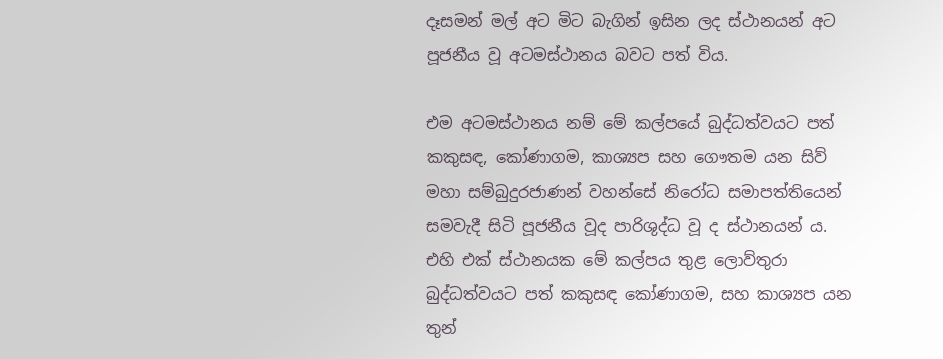දෑසමන් මල් අට මිට බැගින් ඉසින ලද ස්ථානයන් අට පූජනීය වූ අටමස්ථානය බවට පත් විය.

එම අටමස්ථානය නම් මේ කල්පයේ බුද්ධත්වයට පත් කකුසඳ, කෝණාගම, කාශ්‍යප සහ ගෞතම යන සිව් මහා සම්බුදුරජාණන් වහන්සේ නිරෝධ සමාපත්තියෙන් සමවැදී සිටි පූජනීය වූද පාරිශුද්ධ වූ ද ස්ථානයන් ය. එහි එක් ස්ථානයක මේ කල්පය තුළ ලොව්තුරා බුද්ධත්වයට පත් කකුසඳ කෝණාගම, සහ කාශ්‍යප යන තුන්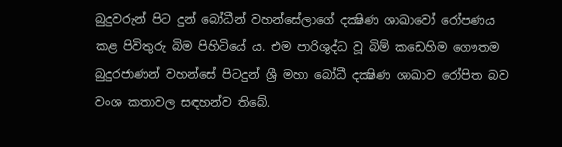බුදුවරුන් පිට දුන් බෝධීන් වහන්සේලාගේ දක්‍ෂිණ ශාඛාවෝ රෝපණය කළ පිවිතුරු බිම පිහිටියේ ය. එම පාරිශුද්ධ වූ බිම් කඩෙහිම ගෞතම බුදුරජාණන් වහන්සේ පිටදුන් ශ්‍රී මහා බෝධී දක්‍ෂිණ ශාඛාව රෝපිත බව වංශ කතාවල සඳහන්ව තිබේ.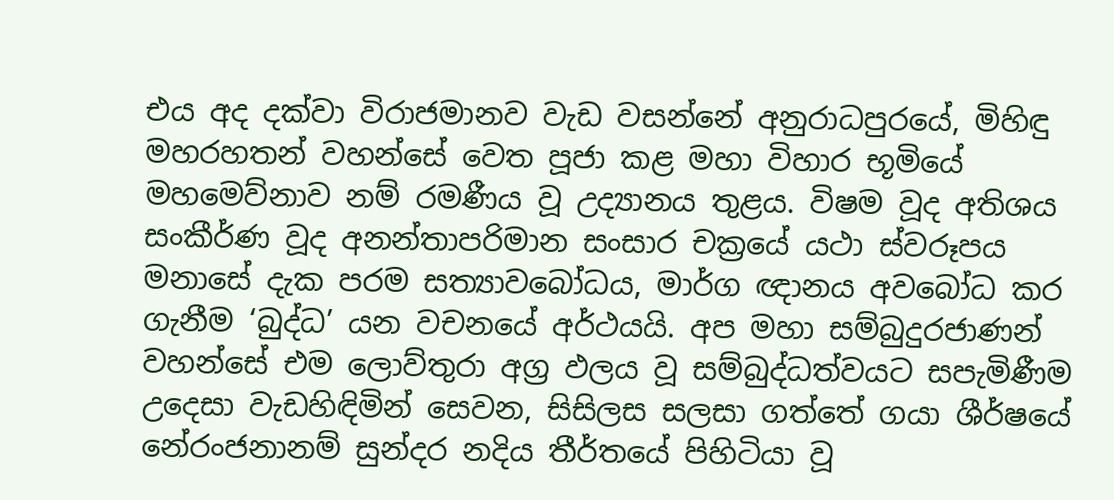එය අද දක්වා විරාජමානව වැඩ වසන්නේ අනුරාධපුරයේ, මිහිඳු මහරහතන් වහන්සේ වෙත පූජා කළ මහා විහාර භූමියේ මහමෙව්නාව නම් රමණීය වූ උද්‍යානය තුළය. විෂම වූද අතිශය සංකීර්ණ වූද අනන්තාපරිමාන සංසාර චක්‍රයේ යථා ස්වරූපය මනාසේ දැක පරම සත්‍යාවබෝධය, මාර්ග ඥානය අවබෝධ කර ගැනීම ‘බුද්ධ’ යන වචනයේ අර්ථයයි. අප මහා සම්බුදුරජාණන් වහන්සේ එම ලොව්තුරා අග්‍ර ඵලය වූ සම්බුද්ධත්වයට සපැමිණීම උදෙසා වැඩහිඳිමින් සෙවන, සිසිලස සලසා ගත්තේ ගයා ශීර්ෂයේ නේරංජනානම් සුන්දර නදිය තීර්තයේ පිහිටියා වූ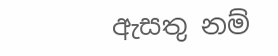ඇසතු නම්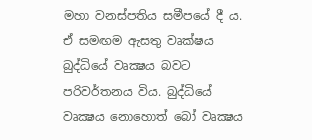මහා වනස්පතිය සමීපයේ දී ය. ඒ සමඟම ඇසතු වෘක්ෂය බුද්ධියේ වෘක්‍ෂය බවට පරිවර්තනය විය. බුද්ධියේ වෘක්‍ෂය නොහොත් බෝ වෘක්‍ෂය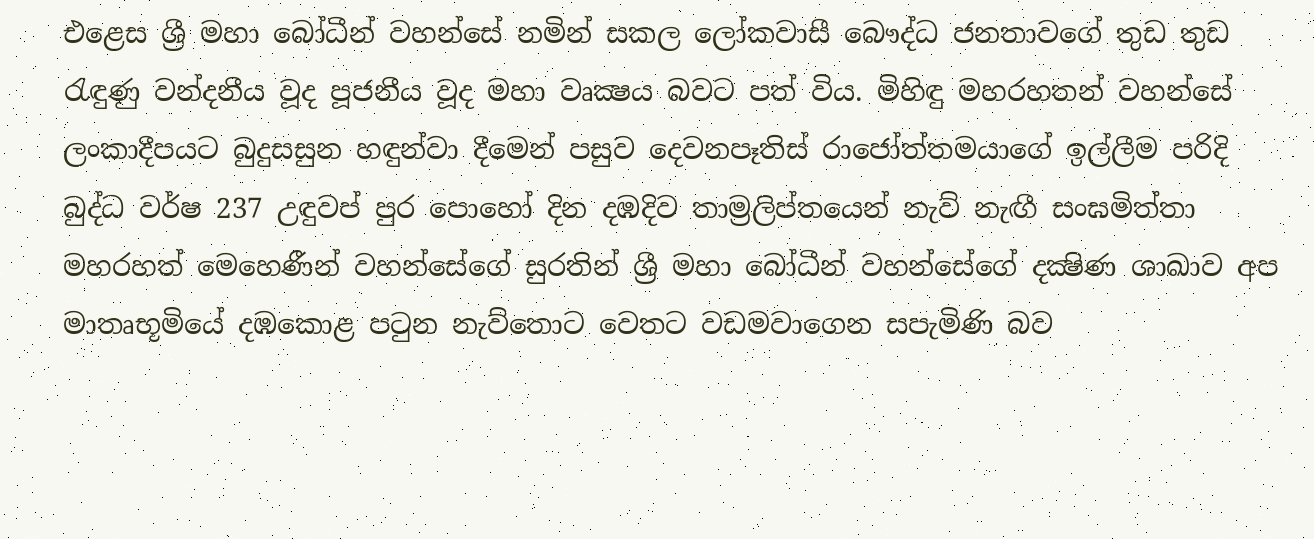එළෙස ශ්‍රී මහා බෝධීන් වහන්සේ නමින් සකල ලෝකවාසී බෞද්ධ ජනතාවගේ තුඩ තුඩ රැඳුණු වන්දනීය වූද පූජනීය වූද මහා වෘක්‍ෂය බවට පත් විය. මිහිඳු මහරහතන් වහන්සේ ලංකාදීපයට බුදුසසුන හඳුන්වා දීමෙන් පසුව දෙවනපෑතිස් රාජෝත්තමයාගේ ඉල්ලීම පරිදි බුද්ධ වර්ෂ 237 උඳුවප් පුර පොහෝ දින දඹදිව තාම්‍රලිප්තයෙන් නැව් නැඟී සංඝමිත්තා මහරහත් මෙහෙණීන් වහන්සේගේ සුරතින් ශ්‍රී මහා බෝධීන් වහන්සේගේ දක්‍ෂිණ ශාඛාව අප මාතෘභූමියේ දඹකොළ පටුන නැව්තොට වෙතට වඩමවාගෙන සපැමිණි බව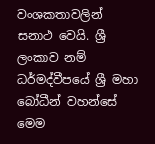වංශකතාවලින් සනාථ වෙයි. ශ්‍රී ලංකාව නම් ධර්මද්වීපයේ ශ්‍රී මහා බෝධීන් වහන්සේ මෙම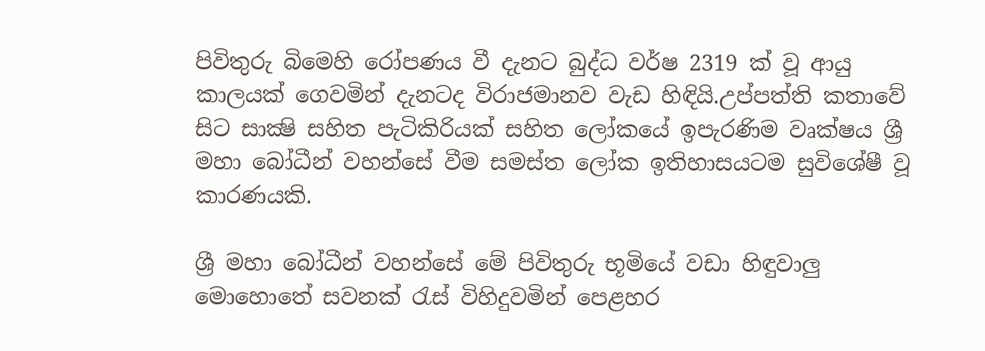පිවිතුරු බිමෙහි රෝපණය වී දැනට බුද්ධ වර්ෂ 2319 ක් වූ ආයු කාලයක් ගෙවමින් දැනටද විරාජමානව වැඩ හිඳියි.උප්පත්ති කතාවේ සිට සාක්‍ෂි සහිත පැටිකිරියක් සහිත ලෝකයේ ඉපැරණිම වෘක්ෂය ශ්‍රී මහා බෝධීන් වහන්සේ වීම සමස්ත ලෝක ඉතිහාසයටම සුවිශේෂී වූ කාරණයකි.

ශ්‍රී මහා බෝධීන් වහන්සේ මේ පිවිතුරු භූමියේ වඩා හිඳුවාලු මොහොතේ සවනක් රැස් විහිදුවමින් පෙළහර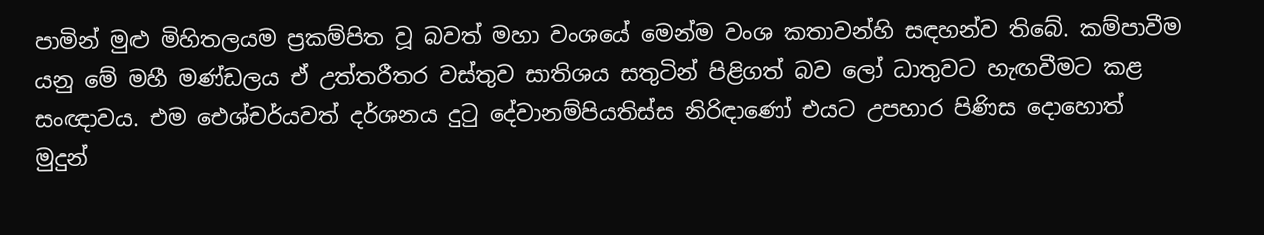පාමින් මුළු මිහිතලයම ප්‍රකම්පිත වූ බවත් මහා වංශයේ මෙන්ම වංශ කතාවන්හි සඳහන්ව තිබේ. කම්පාවීම යනු මේ මහී මණ්ඩලය ඒ උත්තරීතර වස්තුව සාතිශය සතුටින් පිළිගත් බව ලෝ ධාතුවට හැඟවීමට කළ සංඥාවය. එම ඓශ්චර්යවත් දර්ශනය දුටු දේවානම්පියතිස්ස නිරිඳාණෝ එයට උපහාර පිණිස දොහොත් මුදුන්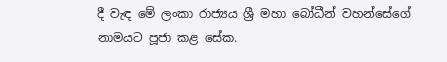දී වැඳ මේ ලංකා රාජ්‍යය ශ්‍රී මහා බෝධීන් වහන්සේගේ නාමයට පූජා කළ සේක.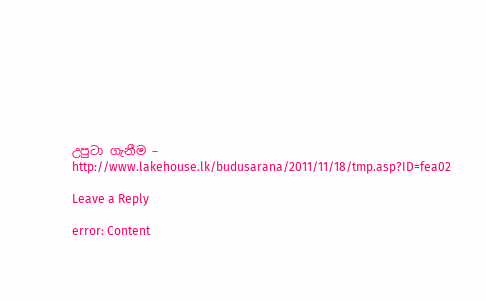උපුටා ගැනීම – http://www.lakehouse.lk/budusarana/2011/11/18/tmp.asp?ID=fea02

Leave a Reply

error: Content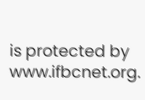is protected by www.ifbcnet.org.